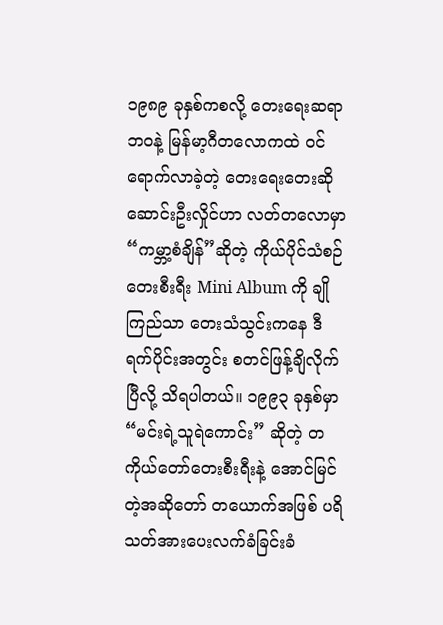၁၉၈၉ ခုနှစ်ကစလို့ တေးရေးဆရာဘဝနဲ့ မြန်မာ့ဂီတလောကထဲ ဝင်ရောက်လာခဲ့တဲ့ တေးရေးတေးဆို ဆောင်းဦးလှိုင်ဟာ လတ်တလောမှာ “ကမ္ဘာ့စံချိန်”ဆိုတဲ့ ကိုယ်ပိုင်သံစဉ် တေးစီးရီး Mini Album ကို ချိုကြည်သာ တေးသံသွင်းကနေ ဒီရက်ပိုင်းအတွင်း စတင်ဖြန့်ချိလိုက်ပြီလို့ သိရပါတယ်။ ၁၉၉၃ ခုနှစ်မှာ “မင်းရဲ့သူရဲကောင်း” ဆိုတဲ့ တကိုယ်တော်တေးစီးရီးနဲ့ အောင်မြင်တဲ့အဆိုတော် တယောက်အဖြစ် ပရိသတ်အားပေးလက်ခံခြင်းခံ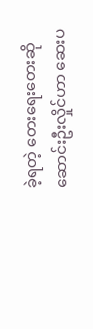ခဲ့ရတဲ့ တေးရေးတေးဆို ဆောင်းဦးလှိုင်ဟာ ဆေးပ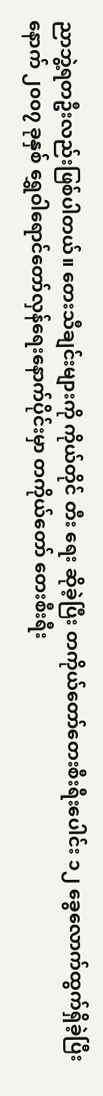ညာဘွဲ့ရတဦးလည်းဖြစ်ပါတယ်။ တေးသီချင်းများကို ကိုယ်တိုင် တီး ရေး ဆိုခဲ့ပြီး တကိုယ်တော်တေးစီးရီးပေါင်း ၁၂ ခွေလောက်ထွက်ရှိခဲ့ပြီးနောက် ၂၀၀၇ ခုနှစ် ရွှေဝါရောင်တော်လှန်ရေးနောက်ပိုင်းမှာ တကိုယ်တော် တေးစီးရီး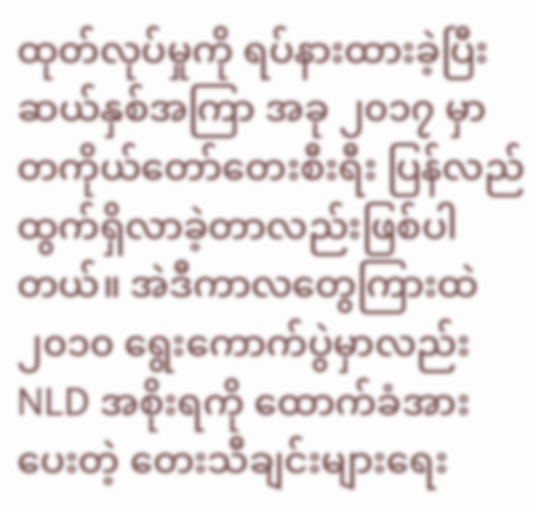ထုတ်လုပ်မှုကို ရပ်နားထားခဲ့ပြီး ဆယ်နှစ်အကြာ အခု ၂၀၁၇ မှာ တကိုယ်တော်တေးစီးရီး ပြန်လည်ထွက်ရှိလာခဲ့တာလည်းဖြစ်ပါတယ်။ အဲဒီကာလတွေကြားထဲ၂၀၁၀ ရွေးကောက်ပွဲမှာလည်း NLD အစိုးရကို ထောက်ခံအားပေးတဲ့ တေးသီချင်းများရေး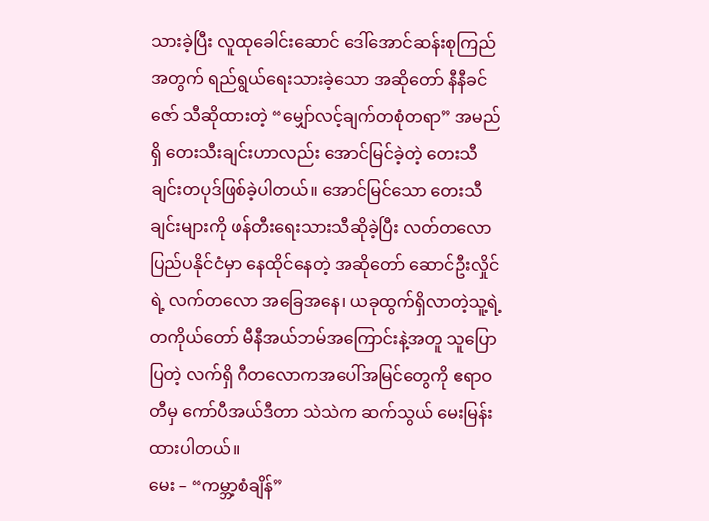သားခဲ့ပြီး လူထုခေါင်းဆောင် ဒေါ်အောင်ဆန်းစုကြည်အတွက် ရည်ရွယ်ရေးသားခဲ့သော အဆိုတော် နီနီခင်ဇော် သီဆိုထားတဲ့ “မျှော်လင့်ချက်တစုံတရာ” အမည်ရှိ တေးသီးချင်းဟာလည်း အောင်မြင်ခဲ့တဲ့ တေးသီချင်းတပုဒ်ဖြစ်ခဲ့ပါတယ်။ အောင်မြင်သော တေးသီချင်းများကို ဖန်တီးရေးသားသီဆိုခဲ့ပြီး လတ်တလော ပြည်ပနိုင်ငံမှာ နေထိုင်နေတဲ့ အဆိုတော် ဆောင်ဦးလှိုင်ရဲ့ လက်တလော အခြေအနေ၊ ယခုထွက်ရှိလာတဲ့သူ့ရဲ့ တကိုယ်တော် မီနီအယ်ဘမ်အကြောင်းနဲ့အတူ သူပြောပြတဲ့ လက်ရှိ ဂီတလောကအပေါ်အမြင်တွေကို ဧရာဝတီမှ ကော်ပီအယ်ဒီတာ သဲသဲက ဆက်သွယ် မေးမြန်းထားပါတယ်။
မေး – “ကမ္ဘာ့စံချိန်”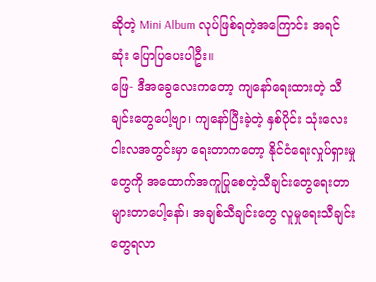ဆိုတဲ့ Mini Album လုပ်ဖြစ်ရတဲ့အကြောင်း အရင်ဆုံး ပြောပြပေးပါဦး။
ဖြေ- ဒီအခွေလေးကတော့ ကျနော်ရေးထားတဲ့ သီချင်းတွေပေါ့ဗျာ၊ ကျနော်ပြီးခဲ့တဲ့ နှစ်ပိုင်း သုံးလေးငါးလအတွင်းမှာ ရေးတာကတော့ နိုင်ငံရေးလှုပ်ရှားမှုတွေကို အထောက်အကူပြုစေတဲ့သီချင်းတွေရေးတာများတာပေါ့နော်၊ အချစ်သီချင်းတွေ လူမှုရေးသီချင်းတွေရလာ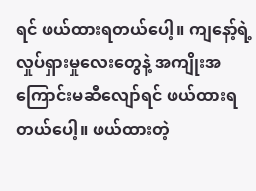ရင် ဖယ်ထားရတယ်ပေါ့။ ကျနော့်ရဲ့လှုပ်ရှားမှုလေးတွေနဲ့ အကျိုးအကြောင်းမဆီလျော်ရင် ဖယ်ထားရတယ်ပေါ့။ ဖယ်ထားတဲ့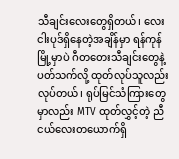သီချင်းလေးတွေရှိတယ်၊ လေးငါးပုဒ်ရှိနေတဲ့အချိန်မှာ ရန်ကုန်မြို့မှာပဲ ဂီတတေးသီချင်းတွေနဲ့ပတ်သက်လို့ ထုတ်လုပ်သူလည်းလုပ်တယ်၊ ရုပ်မြင်သံကြားတွေမှာလည်း MTV ထုတ်လွှင့်တဲ့ ညီငယ်လေးတယောက်ရှိ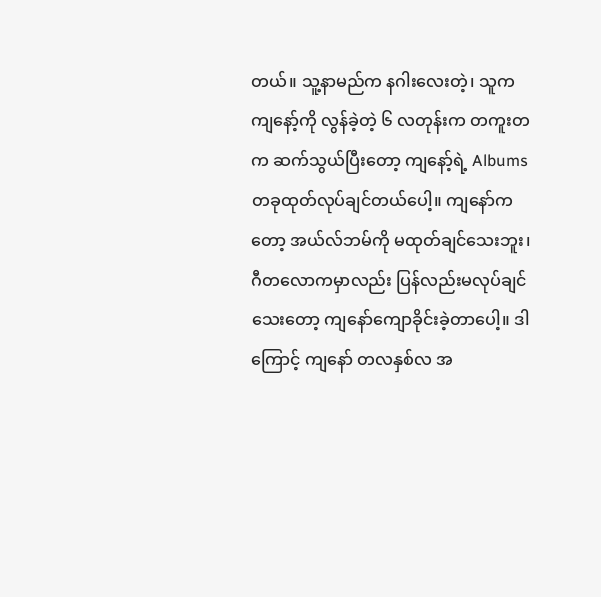တယ်။ သူ့နာမည်က နဂါးလေးတဲ့၊ သူက ကျနော့်ကို လွန်ခဲ့တဲ့ ၆ လတုန်းက တကူးတက ဆက်သွယ်ပြီးတော့ ကျနော့်ရဲ့ Albums တခုထုတ်လုပ်ချင်တယ်ပေါ့။ ကျနော်ကတော့ အယ်လ်ဘမ်ကို မထုတ်ချင်သေးဘူး၊ ဂီတလောကမှာလည်း ပြန်လည်းမလုပ်ချင်သေးတော့ ကျနော်ကျောခိုင်းခဲ့တာပေါ့။ ဒါကြောင့် ကျနော် တလနှစ်လ အ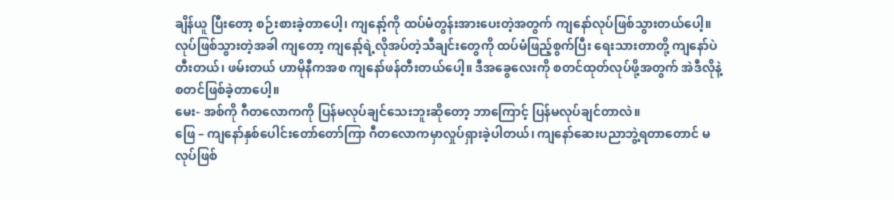ချိန်ယူ ပြီးတော့ စဉ်းစားခဲ့တာပေါ့၊ ကျနော့်ကို ထပ်မံတွန်းအားပေးတဲ့အတွက် ကျနော်လုပ်ဖြစ်သွားတယ်ပေါ့။ လုပ်ဖြစ်သွားတဲ့အခါ ကျတော့ ကျနော့်ရဲ့လိုအပ်တဲ့သီချင်းတွေကို ထပ်မံဖြည့်စွက်ပြီး ရေးသားတာတို့ ကျနော်ပဲ တီးတယ်၊ ဖမ်းတယ် ဟာမိုနီကအစ ကျနော်ဖန်တီးတယ်ပေါ့။ ဒီအခွေလေးကို စတင်ထုတ်လုပ်ဖို့အတွက် အဲဒီလိုနဲ့ စတင်ဖြစ်ခဲ့တာပေါ့။
မေး- အစ်ကို ဂီတလောကကို ပြန်မလုပ်ချင်သေးဘူးဆိုတော့ ဘာကြောင့် ပြန်မလုပ်ချင်တာလဲ။
ဖြေ – ကျနော်နှစ်ပေါင်းတော်တော်ကြာ ဂီတလောကမှာလှုပ်ရှားခဲ့ပါတယ်၊ ကျနော်ဆေးပညာဘွဲ့ရတာတောင် မလုပ်ဖြစ်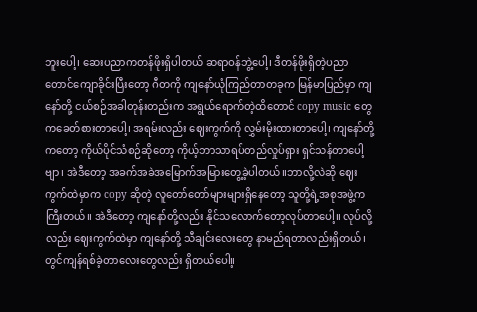ဘူးပေါ့၊ ဆေးပညာကတန်ဖိုးရှိပါတယ် ဆရာဝန်ဘွဲ့ပေါ့၊ ဒီတန်ဖိုးရှိတဲ့ပညာတောင်ကျောခိုင်းပြီးတော့ ဂီတကို ကျနော်ယုံကြည်တာတခုက မြန်မာပြည်မှာ ကျနော်တို့ ငယ်စဉ်အခါတုန်းတည်းက အရွယ်ရောက်တဲ့ထိတောင် copy music တွေကခေတ်စားတာပေါ့၊ အရမ်းလည်း ဈေးကွက်ကို လွှမ်းမိုးထားတာပေါ့၊ ကျနော်တို့ကတော့ ကိုယ်ပိုင်သံစဉ်ဆိုတော့ ကိုယ့်ဘာသာရပ်တည်လှုပ်ရှား ရှင်သန်တာပေါ့ဗျာ၊ အဲဒီတော့ အခက်အခဲအမြောက်အမြားတွေ့ခဲ့ပါတယ်။ဘာလို့လဲဆို ဈေးကွက်ထဲမှာက copy ဆိုတဲ့ လူတော်တော်များများရှိနေတော့ သူတို့ရဲ့အစုအဖွဲ့ကကြီးတယ်။ အဲဒီတော့ ကျနော်တို့လည်း နိုင်သလောက်တော့လုပ်တာပေါ့။ လုပ်လို့လည်း ဈေးကွက်ထဲမှာ ကျနော်တို့ သီချင်းလေးတွေ နာမည်ရတာလည်းရှိတယ်၊ တွင်ကျန်ရစ်ခဲ့တာလေးတွေလည်း ရှိတယ်ပေါ။့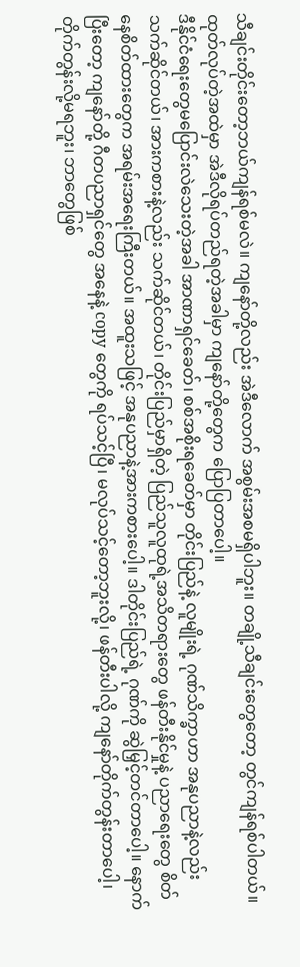သီချင်းတိုင်းတော့ဘယ်ကျန်ရစ်မလဲ။ ကျနော်တို့လည်း အဲဒီလောက် အစွမ်းအစမရှိပါဘူး။ တချို့သီချင်းတွေတော့ တွင်ကျန်ရစ်ပါတယ်။ ထုတ်လုပ်တဲ့အထဲမှာ အဲဒီလိုရပ်တည်ရတဲ့အခါမှာ ကျနော်တို့တွေက ပြောပြတာပေါ့။
ဒီနိုင်ငံရေးတွေမပြောင်းလဲသေးတဲ့အခါ အာဏာရှင်ခေတ်၊ စစ်အစိုးရခေတ်မှာ တိုင်းပြည်နဲ့ လူမျိုးရဲ့ ဂုဏ်သိက္ခာဟာ အနုပညာနဲ့လည်း သက်ဆိုင်တယ်၊ အားကစားနဲ့လည်း သက်ဆိုင်တယ်၊ တိုင်းပြည်မှာရှိတဲ့ ပြည်သူလူထုရဲ့အသိတရားတွေ ဖန်တီးနိုင်မှုနဲ့ ပညာရေးတွေ စိတ်နေစိတ်ထားတွေက အရမ်းအရေးကြီးတယ်။ အထူးသဖြင့် အနုပညာနဲ့အားကစားပေါ့။ ဒါတိုင်းပြည်ရဲ့ ဂုဏ်ကို ဆွဲမြှင့်တင်တာပေါ့။ နောက်ပြီးတော့ ကျနော်တို့ ဂီတပညာရှင်တွေ အနေနဲ့ copy တွေကို ရပ်သင့်ပြီ၊ မလုပ်သင့်တော့ဘူးလို့၊ ဖန်တီးပါလို့ ကျနော်တိုက်တွန်းတာပေါ့၊ တိုက်တွန်းလို့မရဘူး၊ ဘာတွေဖြစ်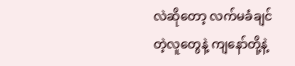လဲဆိုတော့ လက်မခံချင်တဲ့လူတွေနဲ့ ကျနော်တို့နဲ့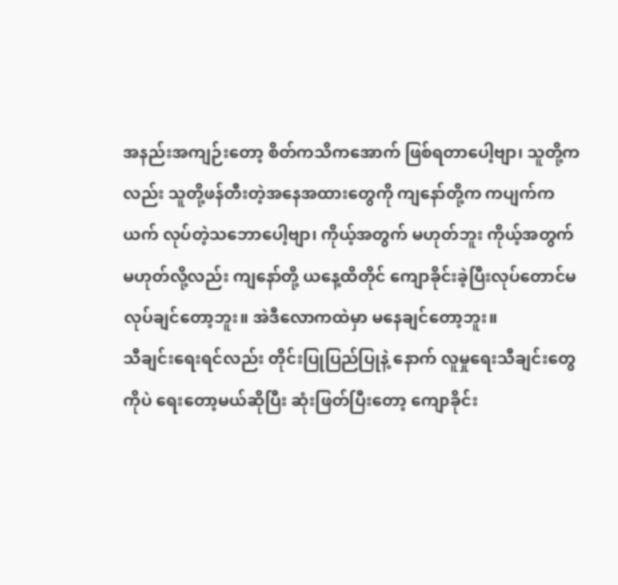အနည်းအကျဉ်းတော့ စိတ်ကသိကအောက် ဖြစ်ရတာပေါ့ဗျာ၊ သူတို့ကလည်း သူတို့ဖန်တီးတဲ့အနေအထားတွေကို ကျနော်တို့က ကပျက်ကယက် လုပ်တဲ့သဘောပေါ့ဗျာ၊ ကိုယ့်အတွက် မဟုတ်ဘူး ကိုယ့်အတွက်မဟုတ်လို့လည်း ကျနော်တို့ ယနေ့ထိတိုင် ကျောခိုင်းခဲ့ပြီးလုပ်တောင်မလုပ်ချင်တော့ဘူး။ အဲဒီလောကထဲမှာ မနေချင်တော့ဘူး။
သီချင်းရေးရင်လည်း တိုင်းပြုပြည်ပြုနဲ့ နောက် လူမှုရေးသီချင်းတွေကိုပဲ ရေးတော့မယ်ဆိုပြီး ဆုံးဖြတ်ပြီးတော့ ကျောခိုင်း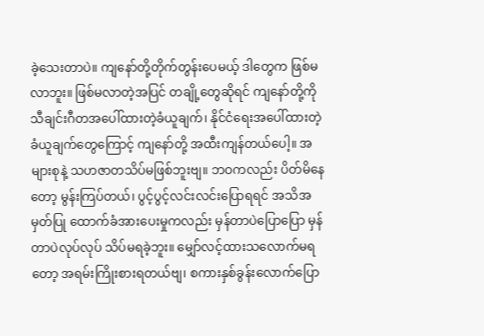ခဲ့သေးတာပဲ။ ကျနော်တို့တိုက်တွန်းပေမယ့် ဒါတွေက ဖြစ်မလာဘူး။ ဖြစ်မလာတဲ့အပြင် တချို့တွေဆိုရင် ကျနော်တို့ကို သီချင်းဂီတအပေါ်ထားတဲ့ခံယူချက်၊ နိုင်ငံရေးအပေါ်ထားတဲ့ခံယူချက်တွေကြောင့် ကျနော်တို့ အထီးကျန်တယ်ပေါ့။ အများစုနဲ့ သဟဇာတသိပ်မဖြစ်ဘူးဗျ။ ဘဝကလည်း ပိတ်မိနေတော့ မွန်းကြပ်တယ်၊ ပွင့်ပွင့်လင်းလင်းပြောရရင် အသိအမှတ်ပြု ထောက်ခံအားပေးမှုကလည်း မှန်တာပဲပြောပြော မှန်တာပဲလုပ်လုပ် သိပ်မရခဲ့ဘူး။ မျှော်လင့်ထားသလောက်မရတော့ အရမ်းကြိုးစားရတယ်ဗျ၊ စကားနှစ်ခွန်းလောက်ပြော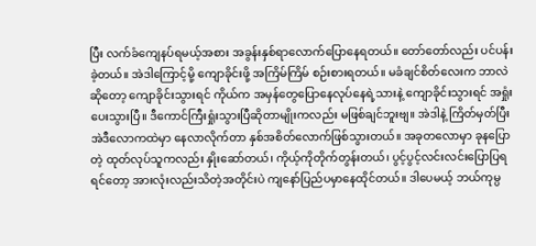ပြီး လက်ခံကျေနပ်ရမယ့်အစား အခွန်းနှစ်ရာလောက်ပြောနေရတယ်။ တော်တော်လည်း ပင်ပန်းခဲ့တယ်။ အဲဒါကြောင့်မို့ ကျောခိုင်းဖို့ အကြိမ်ကြိမ် စဉ်းစားရတယ်။ မခံချင်စိတ်လေးက ဘာလဲဆိုတော့ ကျောခိုင်းသွားရင် ကိုယ်က အမှန်တွေပြောနေလုပ်နေရဲ့သားနဲ့ ကျောခိုင်းသွားရင် အရှုံးပေးသွားပြီ။ ဒီကောင်ကြီးရှုံးသွားပြီဆိုတာမျိုးကလည်း မဖြစ်ချင်ဘူးဗျ။ အဲဒါနဲ့ ကြိတ်မှတ်ပြီး အဲဒီလောကထဲမှာ နေလာလိုက်တာ နှစ်အစိတ်လောက်ဖြစ်သွားတယ်။ အခုတလောမှာ ခုနပြောတဲ့ ထုတ်လုပ်သူကလည်း နှိုးဆော်တယ်၊ ကိုယ့်ကိုတိုက်တွန်းတယ်၊ ပွင့်ပွင့်လင်းလင်းပြောပြရရင်တော့ အားလုံးလည်းသိတဲ့အတိုင်းပဲ ကျနော်ပြည်ပမှာနေထိုင်တယ်။ ဒါပေမယ့် ဘယ်ကုမ္ပ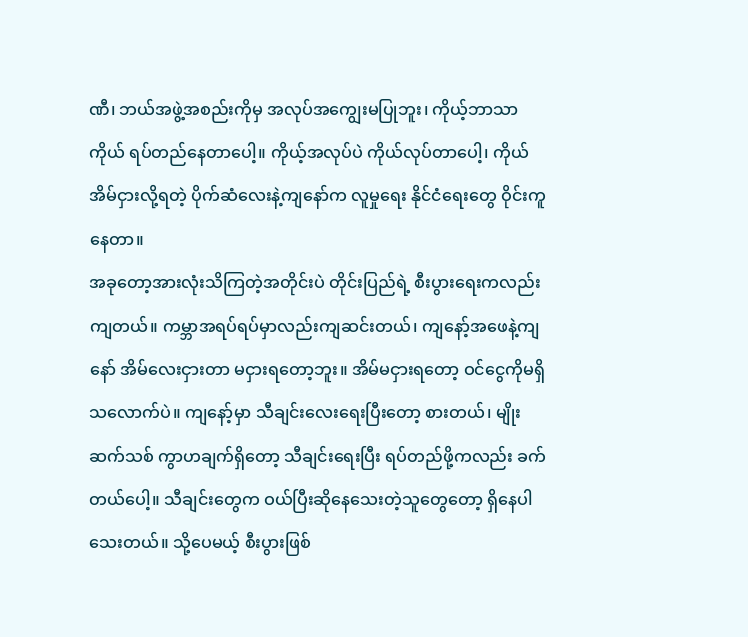ဏီ၊ ဘယ်အဖွဲ့အစည်းကိုမှ အလုပ်အကျွေးမပြုဘူး၊ ကိုယ့်ဘာသာကိုယ် ရပ်တည်နေတာပေါ့။ ကိုယ့်အလုပ်ပဲ ကိုယ်လုပ်တာပေါ့၊ ကိုယ်အိမ်ငှားလို့ရတဲ့ ပိုက်ဆံလေးနဲ့ကျနော်က လူမှုရေး နိုင်ငံရေးတွေ ဝိုင်းကူနေတာ။
အခုတော့အားလုံးသိကြတဲ့အတိုင်းပဲ တိုင်းပြည်ရဲ့ စီးပွားရေးကလည်းကျတယ်။ ကမ္ဘာအရပ်ရပ်မှာလည်းကျဆင်းတယ်၊ ကျနော့်အဖေနဲ့ကျနော် အိမ်လေးငှားတာ မငှားရတော့ဘူး။ အိမ်မငှားရတော့ ဝင်ငွေကိုမရှိသလောက်ပဲ။ ကျနော့်မှာ သီချင်းလေးရေးပြီးတော့ စားတယ်၊ မျိုးဆက်သစ် ကွာဟချက်ရှိတော့ သီချင်းရေးပြီး ရပ်တည်ဖို့ကလည်း ခက်တယ်ပေါ့။ သီချင်းတွေက ဝယ်ပြီးဆိုနေသေးတဲ့သူတွေတော့ ရှိနေပါသေးတယ်။ သို့ပေမယ့် စီးပွားဖြစ်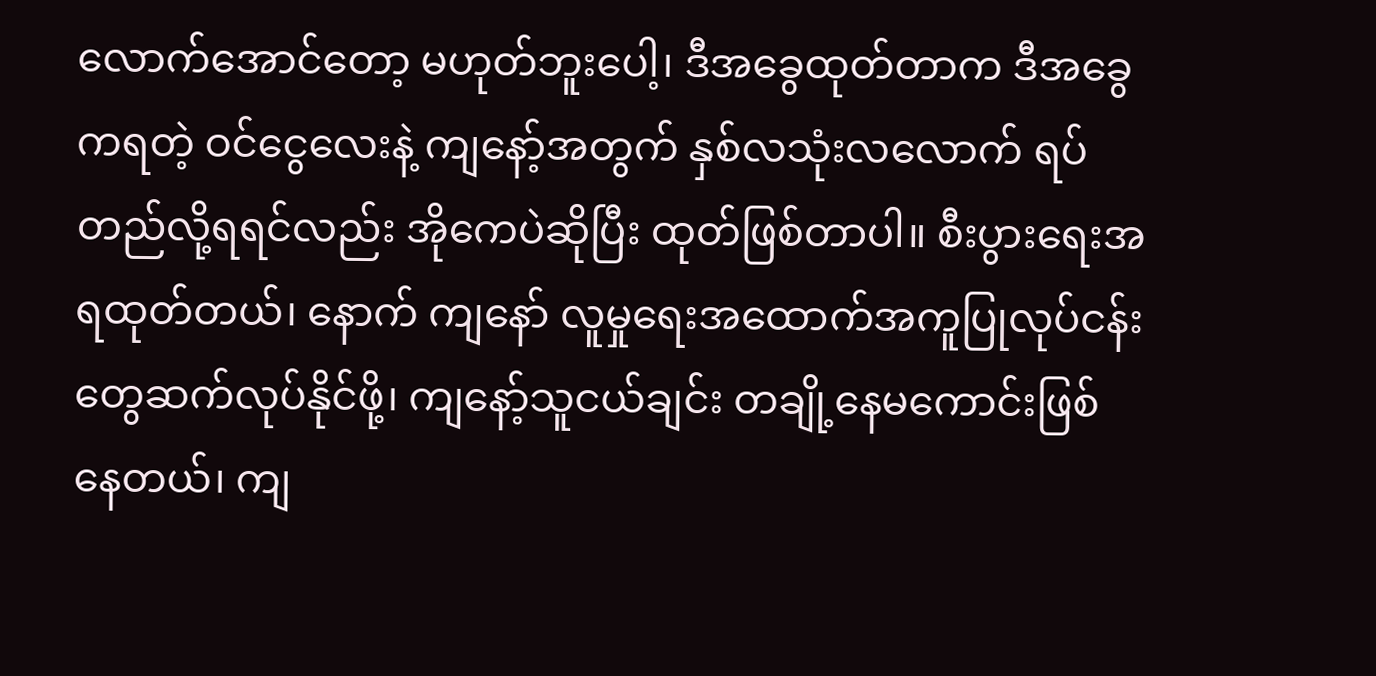လောက်အောင်တော့ မဟုတ်ဘူးပေါ့၊ ဒီအခွေထုတ်တာက ဒီအခွေကရတဲ့ ဝင်ငွေလေးနဲ့ ကျနော့်အတွက် နှစ်လသုံးလလောက် ရပ်တည်လို့ရရင်လည်း အိုကေပဲဆိုပြီး ထုတ်ဖြစ်တာပါ။ စီးပွားရေးအရထုတ်တယ်၊ နောက် ကျနော် လူမှုရေးအထောက်အကူပြုလုပ်ငန်းတွေဆက်လုပ်နိုင်ဖို့၊ ကျနော့်သူငယ်ချင်း တချို့နေမကောင်းဖြစ်နေတယ်၊ ကျ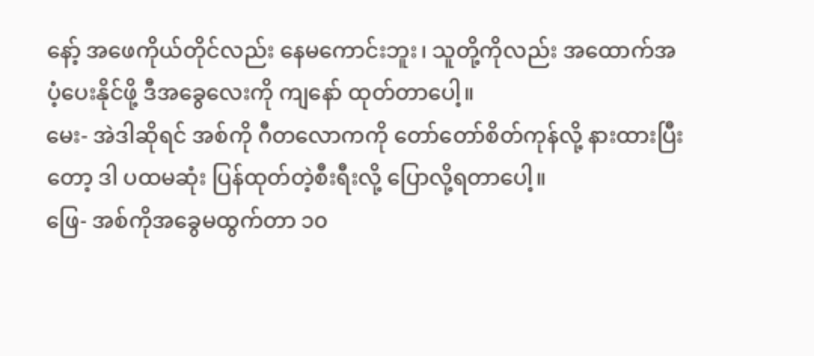နော့် အဖေကိုယ်တိုင်လည်း နေမကောင်းဘူး၊ သူတို့ကိုလည်း အထောက်အပံ့ပေးနိုင်ဖို့ ဒီအခွေလေးကို ကျနော် ထုတ်တာပေါ့။
မေး- အဲဒါဆိုရင် အစ်ကို ဂီတလောကကို တော်တော်စိတ်ကုန်လို့ နားထားပြီးတော့ ဒါ ပထမဆုံး ပြန်ထုတ်တဲ့စီးရီးလို့ ပြောလို့ရတာပေါ့။
ဖြေ- အစ်ကိုအခွေမထွက်တာ ၁၀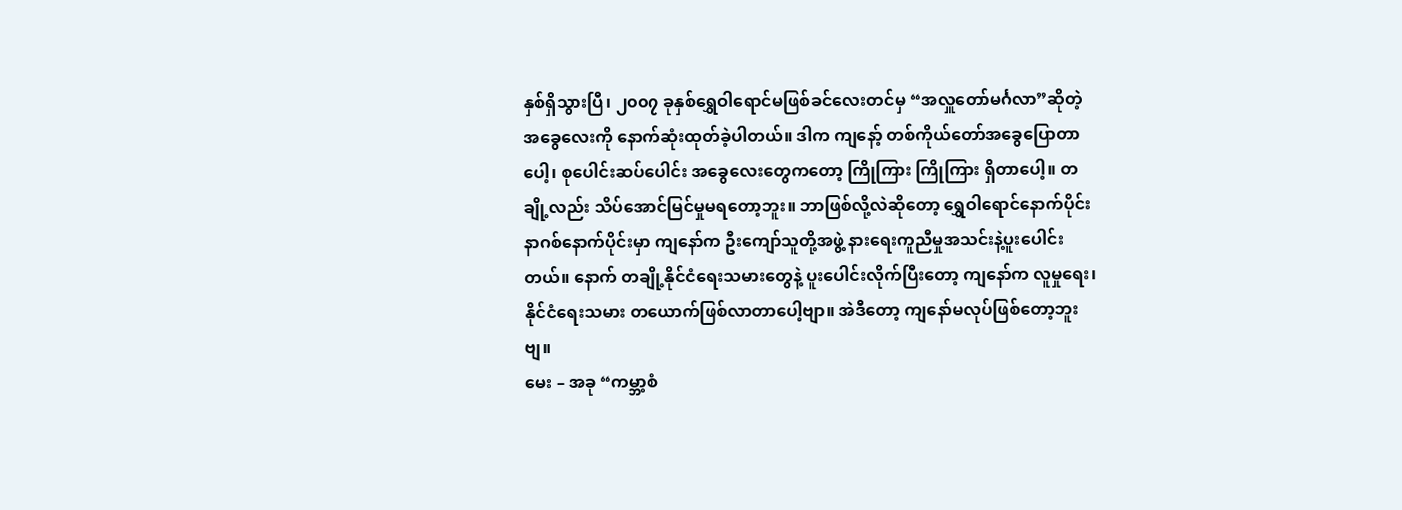နှစ်ရှိသွားပြီ၊ ၂၀၀၇ ခုနှစ်ရွှေဝါရောင်မဖြစ်ခင်လေးတင်မှ “အလှူတော်မင်္ဂလာ”ဆိုတဲ့ အခွေလေးကို နောက်ဆုံးထုတ်ခဲ့ပါတယ်။ ဒါက ကျနော့် တစ်ကိုယ်တော်အခွေပြောတာပေါ့၊ စုပေါင်းဆပ်ပေါင်း အခွေလေးတွေကတော့ ကြိုကြား ကြိုကြား ရှိတာပေါ့။ တချို့လည်း သိပ်အောင်မြင်မှုမရတော့ဘူး။ ဘာဖြစ်လို့လဲဆိုတော့ ရွှေဝါရောင်နောက်ပိုင်း နာဂစ်နောက်ပိုင်းမှာ ကျနော်က ဦးကျော်သူတို့အဖွဲ့ နားရေးကူညီမှုအသင်းနဲ့ပူးပေါင်းတယ်။ နောက် တချို့နိုင်ငံရေးသမားတွေနဲ့ ပူးပေါင်းလိုက်ပြီးတော့ ကျနော်က လူမှုရေး၊ နိုင်ငံရေးသမား တယောက်ဖြစ်လာတာပေါ့ဗျာ။ အဲဒီတော့ ကျနော်မလုပ်ဖြစ်တော့ဘူးဗျ။
မေး – အခု “ကမ္ဘာ့စံ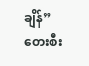ချိန်” တေးစီး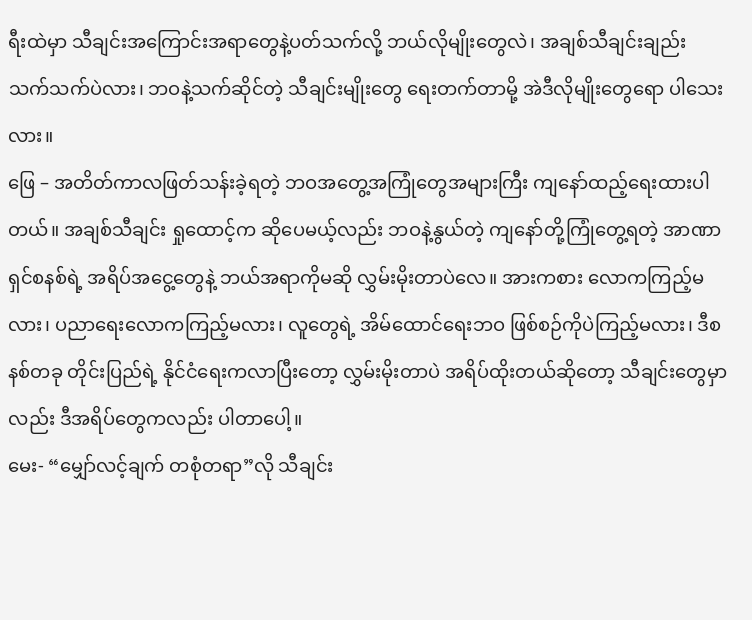ရီးထဲမှာ သီချင်းအကြောင်းအရာတွေနဲ့ပတ်သက်လို့ ဘယ်လိုမျိုးတွေလဲ၊ အချစ်သီချင်းချည်း သက်သက်ပဲလား၊ ဘဝနဲ့သက်ဆိုင်တဲ့ သီချင်းမျိုးတွေ ရေးတက်တာမို့ အဲဒီလိုမျိုးတွေရော ပါသေးလား။
ဖြေ – အတိတ်ကာလဖြတ်သန်းခဲ့ရတဲ့ ဘဝအတွေ့အကြုံတွေအများကြီး ကျနော်ထည့်ရေးထားပါတယ်။ အချစ်သီချင်း ရှုထောင့်က ဆိုပေမယ့်လည်း ဘဝနဲ့နွယ်တဲ့ ကျနော်တို့ကြုံတွေ့ရတဲ့ အာဏာရှင်စနစ်ရဲ့ အရိပ်အငွေ့တွေနဲ့ ဘယ်အရာကိုမဆို လွှမ်းမိုးတာပဲလေ။ အားကစား လောကကြည့်မလား၊ ပညာရေးလောကကြည့်မလား၊ လူတွေရဲ့ အိမ်ထောင်ရေးဘဝ ဖြစ်စဉ်ကိုပဲကြည့်မလား၊ ဒီစနစ်တခု တိုင်းပြည်ရဲ့ နိုင်ငံရေးကလာပြီးတော့ လွှမ်းမိုးတာပဲ အရိပ်ထိုးတယ်ဆိုတော့ သီချင်းတွေမှာလည်း ဒီအရိပ်တွေကလည်း ပါတာပေါ့။
မေး- “မျှော်လင့်ချက် တစုံတရာ”လို သီချင်း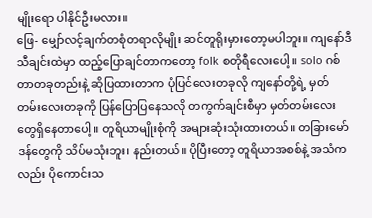မျိုးရော ပါနိုင်ဦးမလား။
ဖြေ- မျှော်လင့်ချက်တစုံတရာလိုမျိုး ဆင်တူရိုးမှားတော့မပါဘူး။ ကျနော်ဒီသီချင်းထဲမှာ ထည့်ပြောချင်တာကတော့ folk စတိုရီလေးပေါ့။ solo ဂစ်တာတခုတည်းနဲ့ ဆိုပြထားတာက ပုံပြင်လေးတခုလို ကျနော်တို့ရဲ့ မှတ်တမ်းလေးတခုကို ပြန်ပြောပြနေသလို တကွက်ချင်းစီမှာ မှတ်တမ်းလေးတွေရှိနေတာပေါ့။ တူရိယာမျိုးစုံကို အများဆုံးသုံးထားတယ်။ တခြားမော်ဒန်တွေကို သိပ်မသုံးဘူး၊ နည်းတယ်။ ပိုပြီးတော့ တူရိယာအစစ်နဲ့ အသံကလည်း ပိုကောင်းသ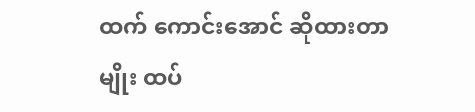ထက် ကောင်းအောင် ဆိုထားတာမျိုး ထပ်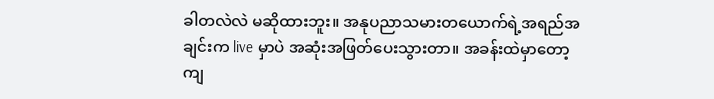ခါတလဲလဲ မဆိုထားဘူး။ အနုပညာသမားတယောက်ရဲ့အရည်အချင်းက live မှာပဲ အဆုံးအဖြတ်ပေးသွားတာ။ အခန်းထဲမှာတော့ ကျ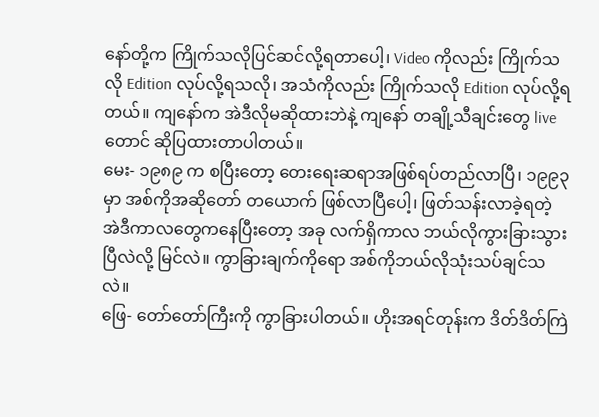နော်တို့က ကြိုက်သလိုပြင်ဆင်လို့ရတာပေါ့၊ Video ကိုလည်း ကြိုက်သလို Edition လုပ်လို့ရသလို၊ အသံကိုလည်း ကြိုက်သလို Edition လုပ်လို့ရတယ်။ ကျနော်က အဲဒီလိုမဆိုထားဘဲနဲ့ ကျနော် တချို့သီချင်းတွေ live တောင် ဆိုပြထားတာပါတယ်။
မေး- ၁၉၈၉ က စပြီးတော့ တေးရေးဆရာအဖြစ်ရပ်တည်လာပြီ၊ ၁၉၉၃ မှာ အစ်ကိုအဆိုတော် တယောက် ဖြစ်လာပြီပေါ့၊ ဖြတ်သန်းလာခဲ့ရတဲ့ အဲဒီကာလတွေကနေပြီးတော့ အခု လက်ရှိကာလ ဘယ်လိုကွားခြားသွားပြီလဲလို့ မြင်လဲ။ ကွာခြားချက်ကိုရော အစ်ကိုဘယ်လိုသုံးသပ်ချင်သလဲ။
ဖြေ- တော်တော်ကြီးကို ကွာခြားပါတယ်။ ဟိုးအရင်တုန်းက ဒိတ်ဒိတ်ကြဲ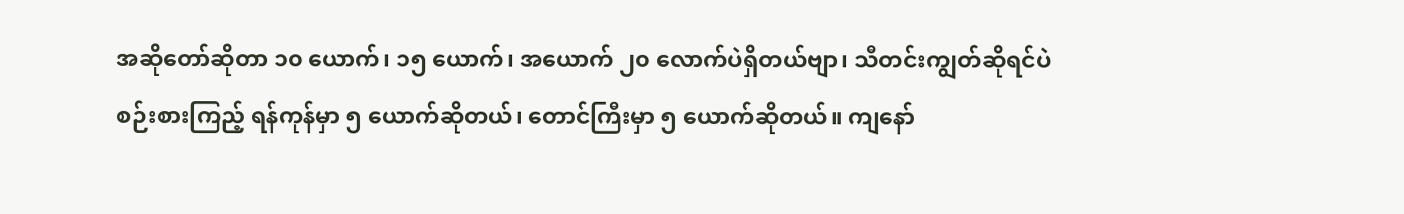အဆိုတော်ဆိုတာ ၁၀ ယောက်၊ ၁၅ ယောက်၊ အယောက် ၂၀ လောက်ပဲရှိတယ်ဗျာ၊ သီတင်းကျွတ်ဆိုရင်ပဲ စဉ်းစားကြည့် ရန်ကုန်မှာ ၅ ယောက်ဆိုတယ်၊ တောင်ကြီးမှာ ၅ ယောက်ဆိုတယ်။ ကျနော်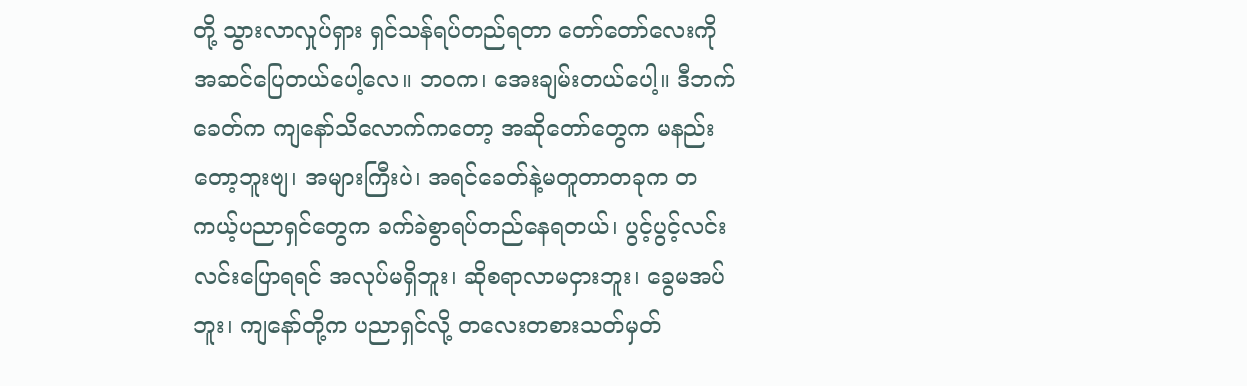တို့ သွားလာလှုပ်ရှား ရှင်သန်ရပ်တည်ရတာ တော်တော်လေးကို အဆင်ပြေတယ်ပေါ့လေ။ ဘဝက၊ အေးချမ်းတယ်ပေါ့။ ဒီဘက်ခေတ်က ကျနော်သိလောက်ကတော့ အဆိုတော်တွေက မနည်းတော့ဘူးဗျ၊ အများကြီးပဲ၊ အရင်ခေတ်နဲ့မတူတာတခုက တကယ့်ပညာရှင်တွေက ခက်ခဲစွာရပ်တည်နေရတယ်၊ ပွင့်ပွင့်လင်းလင်းပြောရရင် အလုပ်မရှိဘူး၊ ဆိုစရာလာမငှားဘူး၊ ခွေမအပ်ဘူး၊ ကျနော်တို့က ပညာရှင်လို့ တလေးတစားသတ်မှတ်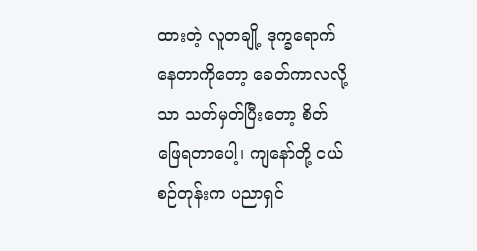ထားတဲ့ လူတချို့ ဒုက္ခရောက်နေတာကိုတော့ ခေတ်ကာလလို့သာ သတ်မှတ်ပြီးတော့ စိတ်ဖြေရတာပေါ့၊ ကျနော်တို့ ငယ်စဉ်တုန်းက ပညာရှင်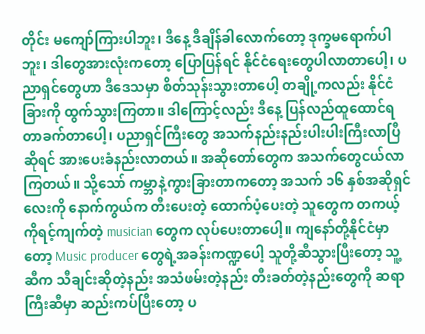တိုင်း မကျော်ကြားပါဘူး၊ ဒီနေ့ ဒီချိန်ခါလောက်တော့ ဒုက္ခမရောက်ပါဘူး၊ ဒါတွေအားလုံးကတော့ ပြောပြန်ရင် နိုင်ငံရေးတွေပါလာတာပေါ့၊ ပညာရှင်တွေဟာ ဒီဒေသမှာ စိတ်သုန်းသွားတာပေါ့ တချို့ကလည်း နိုင်ငံခြားကို ထွက်သွားကြတာ။ ဒါကြောင့်လည်း ဒီနေ့ ပြန်လည်ထူထောင်ရတာခက်တာပေါ့၊ ပညာရှင်ကြီးတွေ အသက်နည်းနည်းပါးပါးကြီးလာပြီဆိုရင် အားပေးခံနည်းလာတယ်။ အဆိုတော်တွေက အသက်တွေငယ်လာကြတယ်။ သို့သော် ကမ္ဘာနဲ့ကွားခြားတာကတော့ အသက် ၁၆ နှစ်အဆိုရှင်လေးကို နောက်ကွယ်က တီးပေးတဲ့ ထောက်ပံ့ပေးတဲ့ သူတွေက တကယ့်ကိုရင့်ကျက်တဲ့ musician တွေက လုပ်ပေးတာပေါ့။ ကျနော်တို့နိုင်ငံမှာတော့ Music producer တွေရဲ့အခန်းကဏ္ဍပေါ့ သူတို့ဆီသွားပြီးတော့ သူ့ဆီက သီချင်းဆိုတဲ့နည်း အသံဖမ်းတဲ့နည်း တီးခတ်တဲ့နည်းတွေကို ဆရာကြီးဆီမှာ ဆည်းကပ်ပြီးတော့ ပ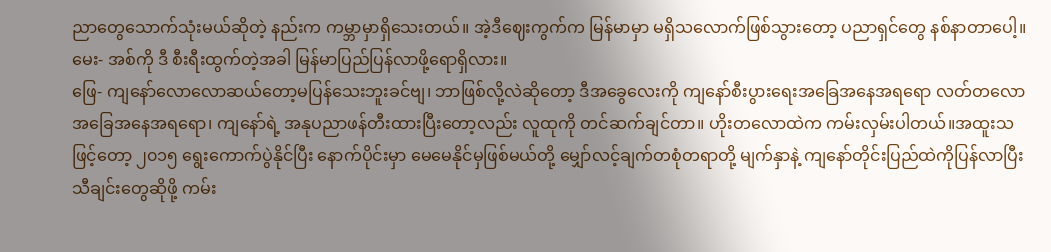ညာတွေသောက်သုံးမယ်ဆိုတဲ့ နည်းက ကမ္ဘာမှာရှိသေးတယ်။ အဲ့ဒီဈေးကွက်က မြန်မာမှာ မရှိသလောက်ဖြစ်သွားတော့ ပညာရှင်တွေ နစ်နာတာပေါ့။
မေး- အစ်ကို ဒီ စီးရီးထွက်တဲ့အခါ မြန်မာပြည်ပြန်လာဖို့ရောရှိလား။
ဖြေ- ကျနော်လောလောဆယ်တော့မပြန်သေးဘူးခင်ဗျ၊ ဘာဖြစ်လို့လဲဆိုတော့ ဒီအခွေလေးကို ကျနော်စီးပွားရေးအခြေအနေအရရော လတ်တလောအခြေအနေအရရော၊ ကျနော်ရဲ့ အနုပညာဖန်တီးထားပြီးတော့လည်း လူထုကို တင်ဆက်ချင်တာ။ ဟိုးတလောထဲက ကမ်းလှမ်းပါတယ်။အထူးသဖြင့်တော့ ၂၀၁၅ ရွေးကောက်ပွဲနိုင်ပြီး နောက်ပိုင်းမှာ မေမေနိုင်မှဖြစ်မယ်တို့ မျှော်လင့်ချက်တစုံတရာတို့ မျက်နှာနဲ့ ကျနော်တိုင်းပြည်ထဲကိုပြန်လာပြီး သီချင်းတွေဆိုဖို့ ကမ်း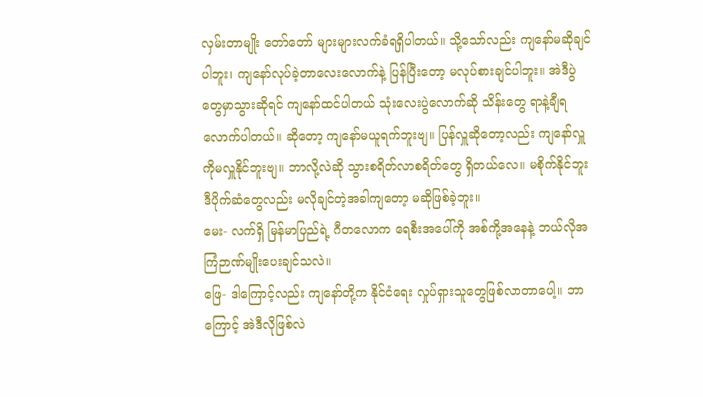လှမ်းတာမျိုး တော်တော် များများလက်ခံရရှိပါတယ်။ သို့သော်လည်း ကျနော်မဆိုချင်ပါဘူး၊ ကျနော်လုပ်ခဲ့တာလေးလောက်နဲ့ ပြန်ပြီးတော့ မလုပ်စားချင်ပါဘူး။ အဲဒီပွဲတွေမှာသွားဆိုရင် ကျနော်ထင်ပါတယ် သုံးလေးပွဲလောက်ဆို သိန်းတွေ ရာနဲ့ချီရလောက်ပါတယ်။ ဆိုတော့ ကျနော်မယူရက်ဘူးဗျ။ ပြန်လှူဆိုတော့လည်း ကျနော်လှူကိုမလှူနိုင်ဘူးဗျ။ ဘာလို့လဲဆို သွားစရိတ်လာစရိတ်တွေ ရှိတယ်လေ။ မစိုက်နိုင်ဘူး ဒီပိုက်ဆံတွေလည်း မလိုချင်တဲ့အခါကျတော့ မဆိုဖြစ်ခဲ့ဘူး။
မေး- လက်ရှိ မြန်မာပြည်ရဲ့ ဂီတလောက ရေစီးအပေါ်ကို အစ်ကို့အနေနဲ့ ဘယ်လိုအကြံဉာဏ်မျိုးပေးချင်သလဲ။
ဖြေ- ဒါကြောင့်လည်း ကျနော်တို့က နိုင်ငံရေး လှုပ်ရှားသူတွေဖြစ်လာတာပေါ့။ ဘာကြောင့် အဲဒီလိုဖြစ်လဲ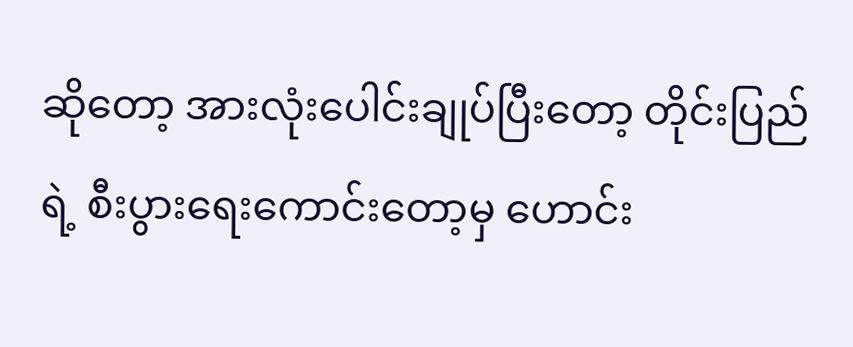ဆိုတော့ အားလုံးပေါင်းချုပ်ပြီးတော့ တိုင်းပြည်ရဲ့ စီးပွားရေးကောင်းတော့မှ ဟောင်း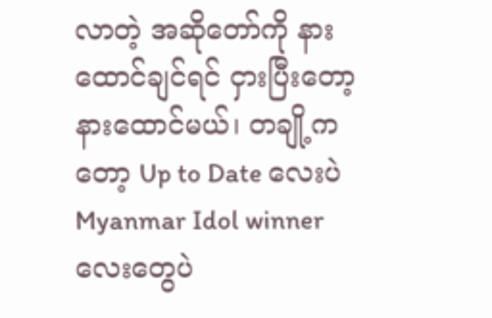လာတဲ့ အဆိုတော်ကို နားထောင်ချင်ရင် ငှားပြီးတော့ နားထောင်မယ်၊ တချို့ကတော့ Up to Date လေးပဲ Myanmar Idol winner လေးတွေပဲ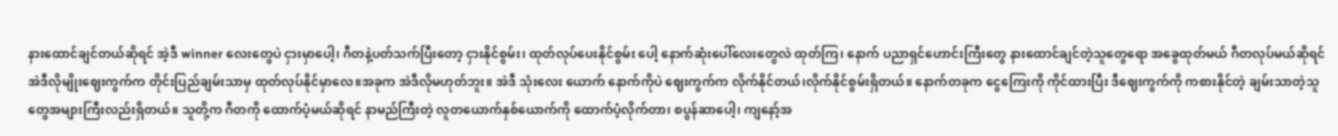နားထောင်ချင်တယ်ဆိုရင် အဲ့ဒီ winner လေးတွေပဲ ငှားမှာပေါ့၊ ဂီတနဲ့ပတ်သက်ပြီးတော့ ငှားနိုင်စွမ်း၊ ထုတ်လုပ်ပေးနိုင်စွမ်း ပေါ့ နောက်ဆုံးပေါ်လေးတွေလဲ ထုတ်ကြ၊ နောက် ပညာရှင်ဟောင်းကြီးတွေ နားထောင်ချင်တဲ့သူတွေရော အခွေထုတ်မယ် ဂီတလုပ်မယ်ဆိုရင် အဲဒီလိုမျိုးဈေးကွက်က တိုင်းပြည်ချမ်းသာမှ ထုတ်လုပ်နိုင်မှာလေ။အခုက အဲဒီလိုမဟုတ်ဘူး။ အဲဒီ သုံးလေး ယောက် နောက်ကိုပဲ ဈေးကွက်က လိုက်နိုင်တယ်၊လိုက်နိုင်စွမ်းရှိတယ်။ နောက်တခုက ငွေကြေးကို ကိုင်ထားပြီး ဒီဈေးကွက်ကို ကစားနိုင်တဲ့ ချမ်းသာတဲ့သူတွေအများကြီးလည်းရှိတယ်။ သူတို့က ဂီတကို ထောက်ပံ့မယ်ဆိုရင် နာမည်ကြီးတဲ့ လူတယောက်နှစ်ယောက်ကို ထောက်ပံ့လိုက်တာ၊ စပွန်ဆာပေါ့၊ ကျနော့်အ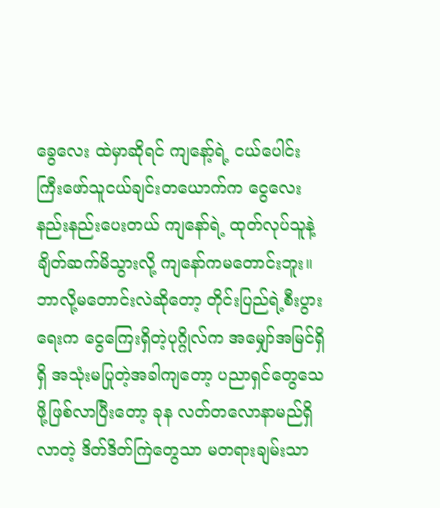ခွေလေး ထဲမှာဆိုရင် ကျနော့်ရဲ့ ငယ်ပေါင်းကြီးဖော်သူငယ်ချင်းတယောက်က ငွေလေးနည်းနည်းပေးတယ် ကျနော်ရဲ့ ထုတ်လုပ်သူနဲ့ ချိတ်ဆက်မိသွားလို့ ကျနော်ကမတောင်းဘူး။ ဘာလို့မတောင်းလဲဆိုတော့ တိုင်းပြည်ရဲ့စီးပွားရေးက ငွေကြေးရှိတဲ့ပုဂ္ဂိုလ်က အမျှော်အမြင်ရှိရှိ အသုံးမပြုတဲ့အခါကျတော့ ပညာရှင်တွေသေဖို့ဖြစ်လာပြီးတော့ ခုန လတ်တလောနာမည်ရှိလာတဲ့ ဒိတ်ဒိတ်ကြဲတွေသာ မတရားချမ်းသာ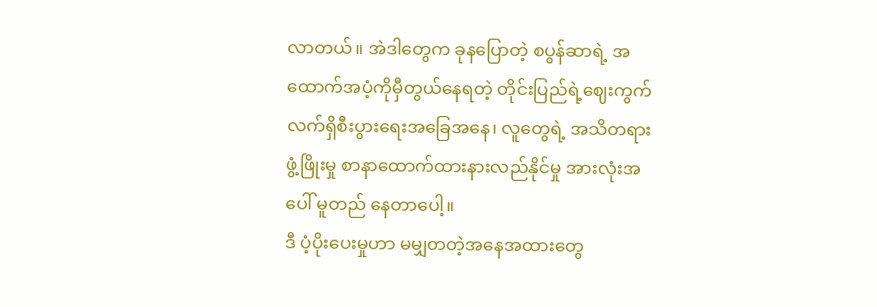လာတယ်။ အဲဒါတွေက ခုနပြောတဲ့ စပွန်ဆာရဲ့ အထောက်အပံ့ကိုမှီတွယ်နေရတဲ့ တိုင်းပြည်ရဲ့ဈေးကွက် လက်ရှိစီးပွားရေးအခြေအနေ၊ လူတွေရဲ့ အသိတရား ဖွံ့ဖြိုးမှု စာနာထောက်ထားနားလည်နိုင်မှု အားလုံးအပေါ် မူတည် နေတာပေါ့။
ဒီ ပံ့ပိုးပေးမှုဟာ မမျှတတဲ့အနေအထားတွေ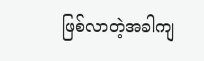ဖြစ်လာတဲ့အခါကျ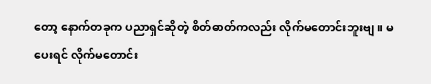တော့ နောက်တခုက ပညာရှင်ဆိုတဲ့ စိတ်ဓာတ်ကလည်း လိုက်မတောင်းဘူးဗျ။ မပေးရင် လိုက်မတောင်း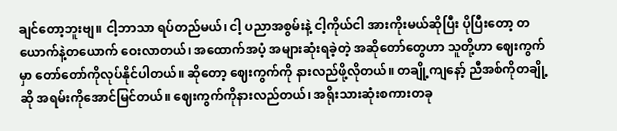ချင်တော့ဘူးဗျ။ ငါ့ဘာသာ ရပ်တည်မယ်၊ ငါ့ ပညာအစွမ်းနဲ့ ငါ့ကိုယ်ငါ အားကိုးမယ်ဆိုပြီး ပိုပြီးတော့ တယောက်နဲ့တယောက် ဝေးလာတယ်၊ အထောက်အပံ့ အများဆုံးရခဲ့တဲ့ အဆိုတော်တွေဟာ သူတို့ဟာ ဈေးကွက်မှာ တော်တော်ကိုလုပ်နိုင်ပါတယ်။ ဆိုတော့ ဈေးကွက်ကို နားလည်ဖို့လိုတယ်။ တချို့ကျနော့် ညီအစ်ကိုတချို့ဆို အရမ်းကိုအောင်မြင်တယ်။ ဈေးကွက်ကိုနားလည်တယ်၊ အရိုးသားဆုံးစကားတခု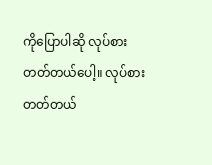ကိုပြောပါဆို လုပ်စားတတ်တယ်ပေါ့။ လုပ်စားတတ်တယ်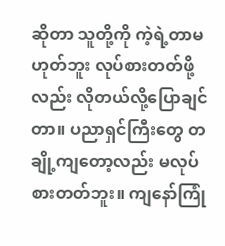ဆိုတာ သူတို့ကို ကဲ့ရဲ့တာမဟုတ်ဘူး လုပ်စားတတ်ဖို့လည်း လိုတယ်လို့ပြောချင်တာ။ ပညာရှင်ကြီးတွေ တချို့ကျတော့လည်း မလုပ်စားတတ်ဘူး။ ကျနော်ကြုံ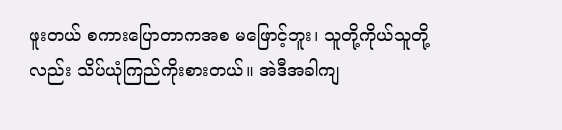ဖူးတယ် စကားပြောတာကအစ မဖြောင့်ဘူး၊ သူတို့ကိုယ်သူတို့လည်း သိပ်ယုံကြည်ကိုးစားတယ်။ အဲဒီအခါကျ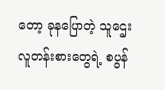တော့ ခုနပြောတဲ့ သူဌေးလူတန်းစားတွေရဲ့ စပွန်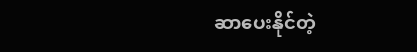ဆာပေးနိုင်တဲ့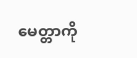မေတ္တာကို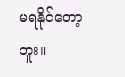မရနိုင်တော့ဘူး။